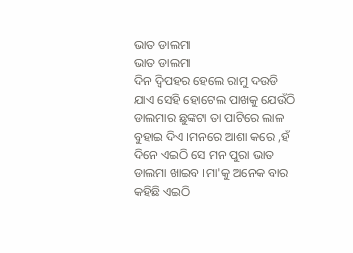ଭାତ ଡାଲମା
ଭାତ ଡାଲମା
ଦିନ ଦ୍ୱିପହର ହେଲେ ରାମୁ ଦଉଡି ଯାଏ ସେହି ହୋଟେଲ ପାଖକୁ ଯେଉଁଠି ଡାଲମାର ଛୁଙ୍କଟା ତା ପାଟିରେ ଲାଳ ବୁହାଇ ଦିଏ ।ମନରେ ଆଶା କରେ ,ହଁ ଦିନେ ଏଇଠି ସେ ମନ ପୁରା ଭାତ ଡାଲମା ଖାଇବ ।ମା'କୁ ଅନେକ ବାର କହିଛି ଏଇଠି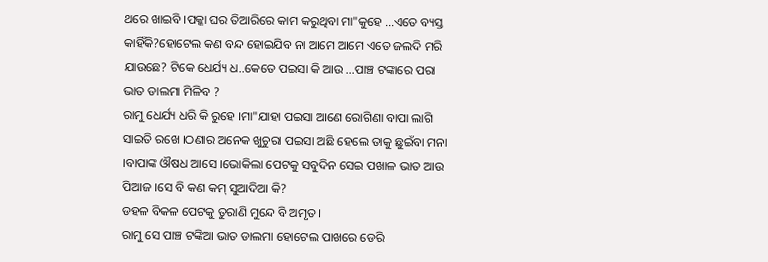ଥରେ ଖାଇବି ।ପକ୍କା ଘର ତିଆରିରେ କାମ କରୁଥିବା ମା"କୁହେ ...ଏତେ ବ୍ୟସ୍ତ କାହିଁକି?ହୋଟେଲ କଣ ବନ୍ଦ ହୋଇଯିବ ନା ଆମେ ଆମେ ଏତେ ଜଲଦି ମରି ଯାଉଛେ? ଟିକେ ଧେର୍ଯ୍ୟ ଧ..କେତେ ପଇସା କି ଆଉ ...ପାଞ୍ଚ ଟଙ୍କାରେ ପରା ଭାତ ଡାଲମା ମିଳିବ ?
ରାମୁ ଧେର୍ଯ୍ୟ ଧରି କି ରୁହେ ।ମା"ଯାହା ପଇସା ଆଣେ ରୋଗିଣା ବାପା ଲାଗି ସାଇତି ରଖେ ।ଠଣାର ଅନେକ ଖୁଚୁରା ପଇସା ଅଛି ହେଲେ ତାକୁ ଛୁଇଁବା ମନା ।ବାପାଙ୍କ ଔଷଧ ଆସେ ।ଭୋକିଲା ପେଟକୁ ସବୁଦିନ ସେଇ ପଖାଳ ଭାତ ଆଉ ପିଆଜ ।ସେ ବି କଣ କମ୍ ସୁଆଦିଆ କି?
ଡହଳ ବିକଳ ପେଟକୁ ତୁରାଣି ମୁନ୍ଦେ ବି ଅମୃତ ।
ରାମୁ ସେ ପାଞ୍ଚ ଟଙ୍କିଆ ଭାତ ଡାଲମା ହୋଟେଲ ପାଖରେ ଡେରି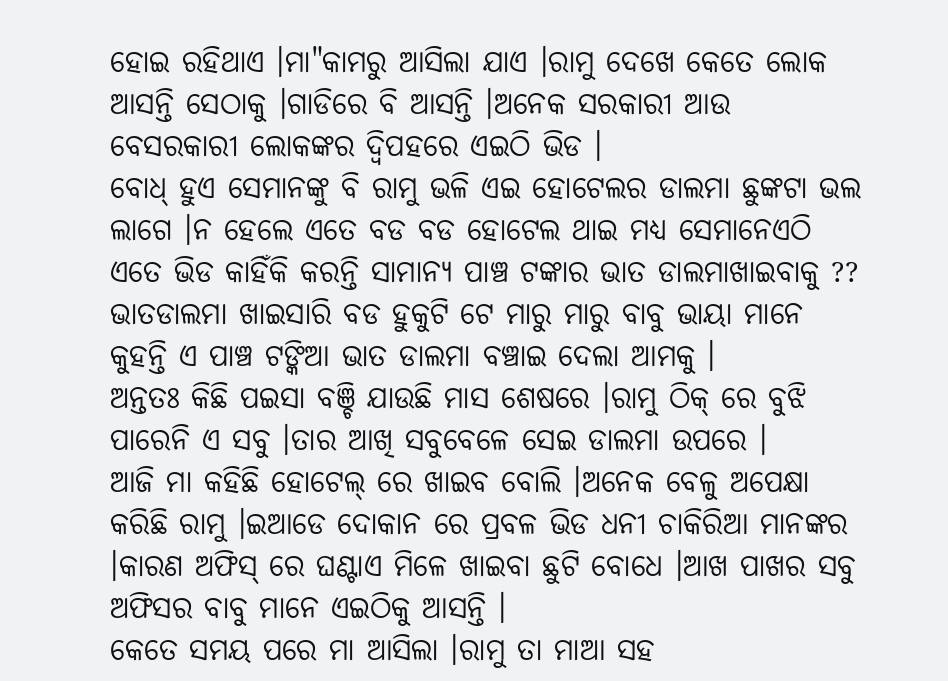ହୋଇ ରହିଥାଏ ।ମା"କାମରୁ ଆସିଲା ଯାଏ ।ରାମୁ ଦେଖେ କେତେ ଲୋକ ଆସନ୍ତି ସେଠାକୁ ।ଗାଡିରେ ବି ଆସନ୍ତି ।ଅନେକ ସରକାରୀ ଆଉ ବେସରକାରୀ ଲୋକଙ୍କର ଦ୍ୱିପହରେ ଏଇଠି ଭିଡ ।
ବୋଧ୍ ହୁଏ ସେମାନଙ୍କୁ ବି ରାମୁ ଭଳି ଏଇ ହୋଟେଲର ଡାଲମା ଛୁଙ୍କଟା ଭଲ ଲାଗେ ।ନ ହେଲେ ଏତେ ବଡ ବଡ ହୋଟେଲ ଥାଇ ମଧ୍ୟ ସେମାନେଏଠି ଏତେ ଭିଡ କାହିଁକି କରନ୍ତି ସାମାନ୍ୟ ପାଞ୍ଚ ଟଙ୍କାର ଭାତ ଡାଲମାଖାଇବାକୁ ??
ଭାତଡାଲମା ଖାଇସାରି ବଡ ହୁକୁଟି ଟେ ମାରୁ ମାରୁ ବାବୁ ଭାୟା ମାନେ କୁହନ୍ତି ଏ ପାଞ୍ଚ ଟଙ୍କିଆ ଭାତ ଡାଲମା ବଞ୍ଚାଇ ଦେଲା ଆମକୁ ।
ଅନ୍ତତଃ କିଛି ପଇସା ବଞ୍ଚି ଯାଉଛି ମାସ ଶେଷରେ ।ରାମୁ ଠିକ୍ ରେ ବୁଝି ପାରେନି ଏ ସବୁ ।ତାର ଆଖି ସବୁବେଳେ ସେଇ ଡାଲମା ଉପରେ ।
ଆଜି ମା କହିଛି ହୋଟେଲ୍ ରେ ଖାଇବ ବୋଲି ।ଅନେକ ବେଳୁ ଅପେକ୍ଷା କରିଛି ରାମୁ ।ଇଆଡେ ଦୋକାନ ରେ ପ୍ରବଳ ଭିଡ ଧନୀ ଚାକିରିଆ ମାନଙ୍କର ।କାରଣ ଅଫିସ୍ ରେ ଘଣ୍ଟାଏ ମିଳେ ଖାଇବା ଛୁଟି ବୋଧେ ।ଆଖ ପାଖର ସବୁ ଅଫିସର ବାବୁ ମାନେ ଏଇଠିକୁ ଆସନ୍ତି ।
କେତେ ସମୟ ପରେ ମା ଆସିଲା ।ରାମୁ ତା ମାଆ ସହ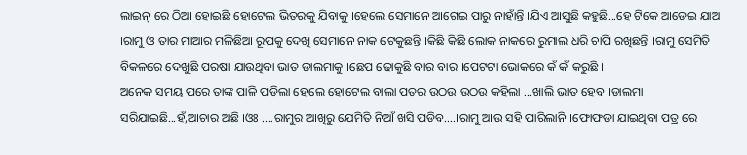ଲାଇନ୍ ରେ ଠିଆ ହୋଇଛି ହୋଟେଲ ଭିତରକୁ ଯିବାକୁ ।ହେଲେ ସେମାନେ ଆଗେଇ ପାରୁ ନାହାଁନ୍ତି ।ଯିଏ ଆସୁଛି କହୁଛି...ହେ ଟିକେ ଆଡେଇ ଯାଅ ।ରାମୁ ଓ ତାର ମାଆର ମଳିଛିଆ ରୂପକୁ ଦେଖି ସେମାନେ ନାକ ଟେକୁଛନ୍ତି ।କିଛି କିଛି ଲୋକ ନାକରେ ରୁମାଲ ଧରି ଚାପି ରଖିଛନ୍ତି ।ରାମୁ ସେମିତି ବିକଳରେ ଦେଖୁଛି ପରଷା ଯାଉଥିବା ଭାତ ଡାଲମାକୁ ।ଛେପ ଢୋକୁଛି ବାର ବାର ।ପେଟଟା ଭୋକରେ କଁ କଁ କରୁଛି ।
ଅନେକ ସମୟ ପରେ ତାଙ୍କ ପାଳି ପଡିଲା ହେଲେ ହୋଟେଲ ବାଲା ପତର ଉଠଉ ଉଠଉ କହିଲା ...ଖାଲି ଭାତ ହେବ ।ଡାଲମା ସରିଯାଇଛି...ହଁ,ଆଚାର ଅଛି ।ଓଃ ....ରାମୁର ଆଖିରୁ ଯେମିତି ନିଆଁ ଖସି ପଡିବ....।ରାମୁ ଆଉ ସହି ପାରିଲାନି ।ଫୋଫଡା ଯାଇଥିବା ପତ୍ର ରେ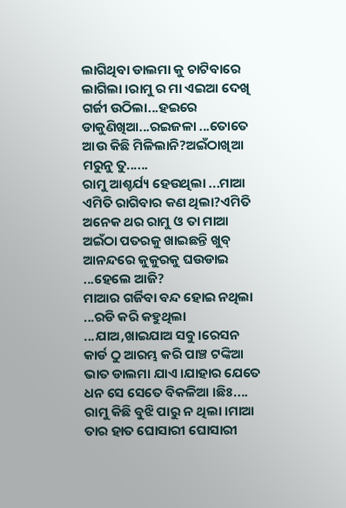ଲାଗିଥିବା ଡାଲମା କୁ ଚାଟିବାରେ ଲାଗିଲା ।ରାମୁ ର ମା ଏଇଆ ଦେଖି ଗର୍ଜୀ ଉଠିଲା...ହଇରେ ଡାକୁଣିଖିଆ...ରଇଜଳା ...ତୋତେ ଆଉ କିଛି ମିଳିଲାନି?ଅଇଁଠାଖିଆ ମରୁନୁ ତୁ......
ରାମୁ ଆଶ୍ଚର୍ଯ୍ୟ ହେଉଥିଲା ...ମାଆ ଏମିତି ରାଗିବାର କଣ ଥିଲା?ଏମିତି ଅନେକ ଥର ରାମୁ ଓ ତା ମାଆ ଅଇଁଠା ପତରକୁ ଖାଇଛନ୍ତି ଖୁବ୍ ଆନନ୍ଦରେ କୁକୁରକୁ ଘଉଡାଇ ...ହେଲେ ଆଜି?
ମାଆର ଗର୍ଜିବା ବନ୍ଦ ହୋଇ ନଥିଲା ...ରଡି କରି କହୁଥିଲା ...ଯାଅ,ଖାଇଯାଅ ସବୁ ।ରେସନ କାର୍ଡ ଠୁ ଆରମ୍ଭ କରି ପାଞ୍ଚ ଟଙ୍କିଆ ଭାତ ଡାଲମା ଯାଏ ।ଯାହାର ଯେତେ ଧନ ସେ ସେତେ ବିକଳିଆ ।ଛିଃ....
ରାମୁ କିଛି ବୁଝି ପାରୁ ନ ଥିଲା ।ମାଆ ତାର ହାତ ଘୋସାରୀ ଘୋସାରୀ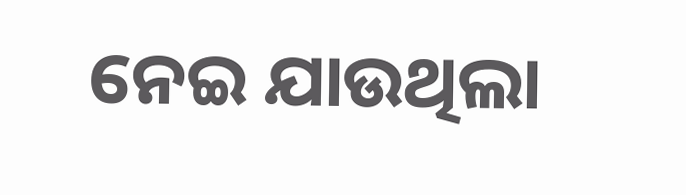ନେଇ ଯାଉଥିଲା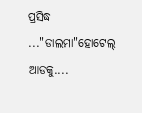ପ୍ରସିଦ୍ଧ ..."ଡାଲମା"ହୋଟେଲ୍ ଆଡକୁ....